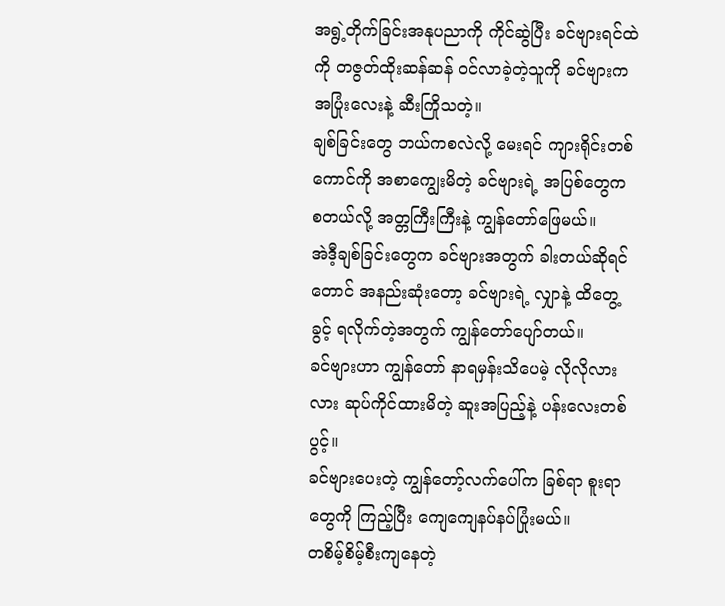အရွဲ့တိုက်ခြင်းအနုပညာကို ကိုင်ဆွဲပြီး ခင်ဗျားရင်ထဲကို တဇွတ်ထိုးဆန်ဆန် ဝင်လာခဲ့တဲ့သူကို ခင်ဗျားက အပြုံးလေးနဲ့ ဆီးကြိုသတဲ့။
ချစ်ခြင်းတွေ ဘယ်ကစလဲလို့ မေးရင် ကျားရိုင်းတစ်ကောင်ကို အစာကျွေးမိတဲ့ ခင်ဗျားရဲ့ အပြစ်တွေက စတယ်လို့ အတ္တကြီးကြီးနဲ့ ကျွန်တော်ဖြေမယ်။
အဲဒီ့ချစ်ခြင်းတွေက ခင်ဗျားအတွက် ခါးတယ်ဆိုရင်တောင် အနည်းဆုံးတော့ ခင်ဗျားရဲ့ လျှာနဲ့ ထိတွေ့ခွင့် ရလိုက်တဲ့အတွက် ကျွန်တော်ပျော်တယ်။
ခင်ဗျားဟာ ကျွန်တော် နာရမှန်းသိပေမဲ့ လိုလိုလားလား ဆုပ်ကိုင်ထားမိတဲ့ ဆူးအပြည့်နဲ့ ပန်းလေးတစ်ပွင့်။
ခင်ဗျားပေးတဲ့ ကျွန်တော့်လက်ပေါ်က ခြစ်ရာ စူးရာတွေကို ကြည့်ပြီး ကျေကျေနပ်နပ်ပြုံးမယ်။
တစိမ့်စိမ့်စီးကျနေတဲ့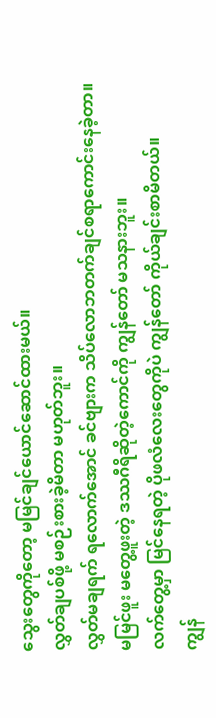သွေးတွေကိုတော့ မမြင်ချင်ယောင်ဆောင်ထားမယ်။
လွှတ်ချပစ်ဖို့ မစဉ်းစားခဲ့မိတာ မဟုတ်ဘူး။
လွှတ်မချရက် ရလောက်အောင် ခင်ဗျားက သိပ်လောဘတက်ချင်စရာကောင်းနေခဲ့တာ။
မမြင်ဖူး မတွေ့ဖူးတဲ့ ဒဿဂီရိဆိုတဲ့ကောင်ကို ကျွန်တော် မသနားဘူး။
လက်တွေ့မှာ မြင်နေရတဲ့ ပိုဖလံလေးတွေကိုပဲ ကျွန်တော် ကိုယ်ချင်းစာမိတယ်။
ကျွန်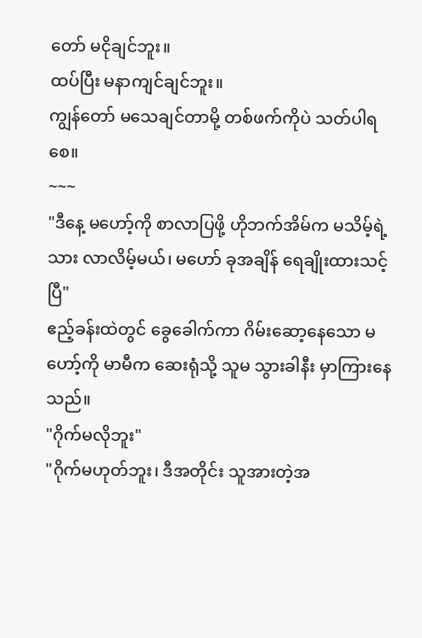တော် မငိုချင်ဘူး။
ထပ်ပြီး မနာကျင်ချင်ဘူး။
ကျွန်တော် မသေချင်တာမို့ တစ်ဖက်ကိုပဲ သတ်ပါရစေ။
~~~
"ဒီနေ့ မဟော့်ကို စာလာပြဖို့ ဟိုဘက်အိမ်က မသိမ့်ရဲ့သား လာလိမ့်မယ်၊ မဟော် ခုအချိန် ရေချိုးထားသင့်ပြီ"
ဧည့်ခန်းထဲတွင် ခွေခေါက်ကာ ဂိမ်းဆော့နေသော မဟော့်ကို မာမီက ဆေးရုံသို့ သူမ သွားခါနီး မှာကြားနေသည်။
"ဂိုက်မလိုဘူး"
"ဂိုက်မဟုတ်ဘူး၊ ဒီအတိုင်း သူအားတဲ့အ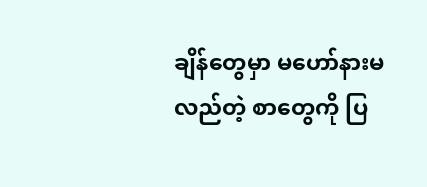ချိန်တွေမှာ မဟော်နားမလည်တဲ့ စာတွေကို ပြ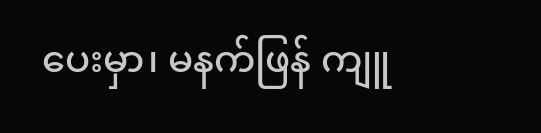ပေးမှာ၊ မနက်ဖြန် ကျူ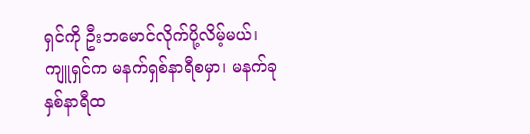ရှင်ကို ဦးဘမောင်လိုက်ပို့လိမ့်မယ်၊ ကျူရှင်က မနက်ရှစ်နာရီစမှာ၊ မနက်ခုနှစ်နာရီထ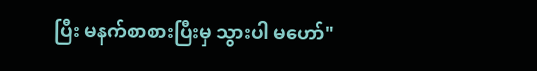ပြီး မနက်စာစားပြီးမှ သွားပါ မဟော်"